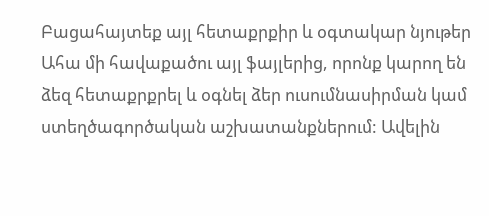Բացահայտեք այլ հետաքրքիր և օգտակար նյութեր
Ահա մի հավաքածու այլ ֆայլերից, որոնք կարող են ձեզ հետաքրքրել և օգնել ձեր ուսումնասիրման կամ ստեղծագործական աշխատանքներում: Ավելին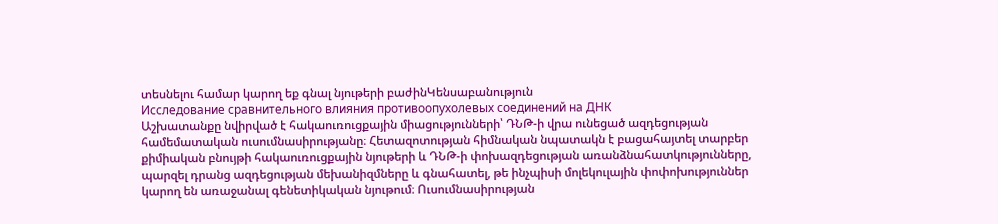տեսնելու համար կարող եք գնալ նյութերի բաժինԿենսաբանություն
Исследование сравнительного влияния противоопухолевых соединений на ДНК
Աշխատանքը նվիրված է հակաուռուցքային միացությունների՝ ԴՆԹ-ի վրա ունեցած ազդեցության համեմատական ուսումնասիրությանը։ Հետազոտության հիմնական նպատակն է բացահայտել տարբեր քիմիական բնույթի հակաուռուցքային նյութերի և ԴՆԹ-ի փոխազդեցության առանձնահատկությունները, պարզել դրանց ազդեցության մեխանիզմները և գնահատել, թե ինչպիսի մոլեկուլային փոփոխություններ կարող են առաջանալ գենետիկական նյութում։ Ուսումնասիրության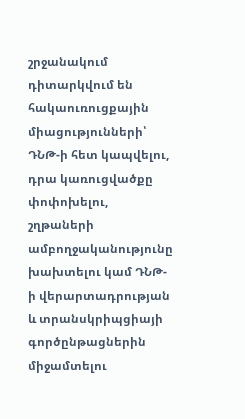շրջանակում դիտարկվում են հակաուռուցքային միացությունների՝ ԴՆԹ-ի հետ կապվելու, դրա կառուցվածքը փոփոխելու, շղթաների ամբողջականությունը խախտելու կամ ԴՆԹ-ի վերարտադրության և տրանսկրիպցիայի գործընթացներին միջամտելու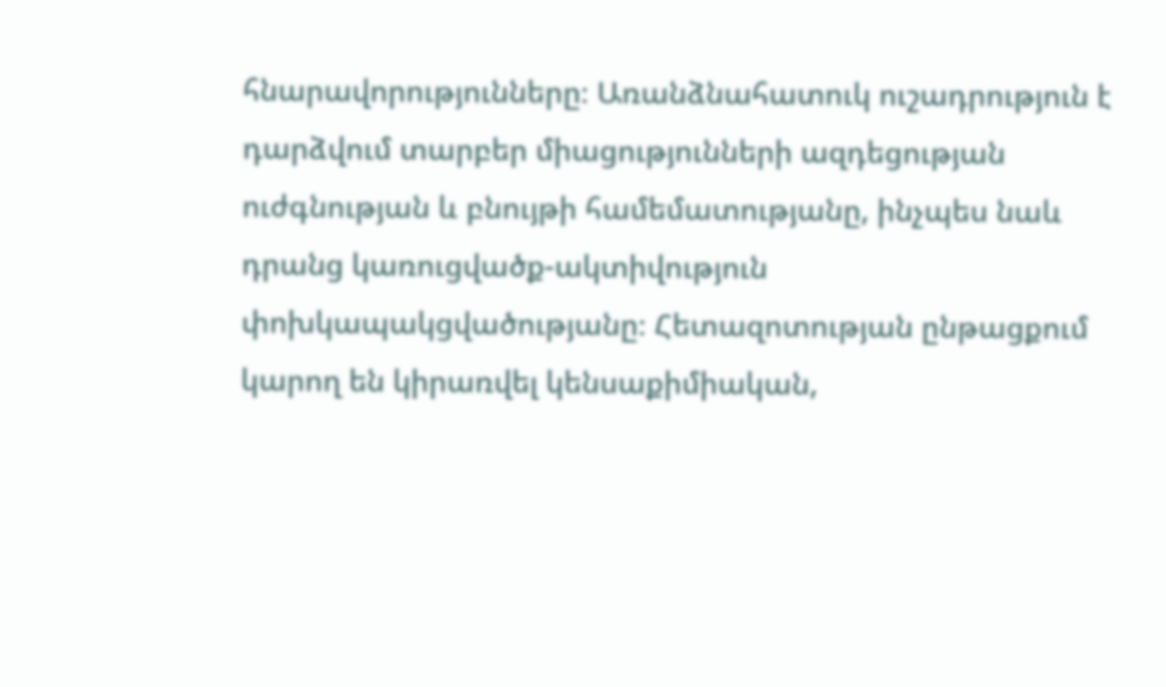հնարավորությունները։ Առանձնահատուկ ուշադրություն է դարձվում տարբեր միացությունների ազդեցության ուժգնության և բնույթի համեմատությանը, ինչպես նաև դրանց կառուցվածք-ակտիվություն փոխկապակցվածությանը։ Հետազոտության ընթացքում կարող են կիրառվել կենսաքիմիական,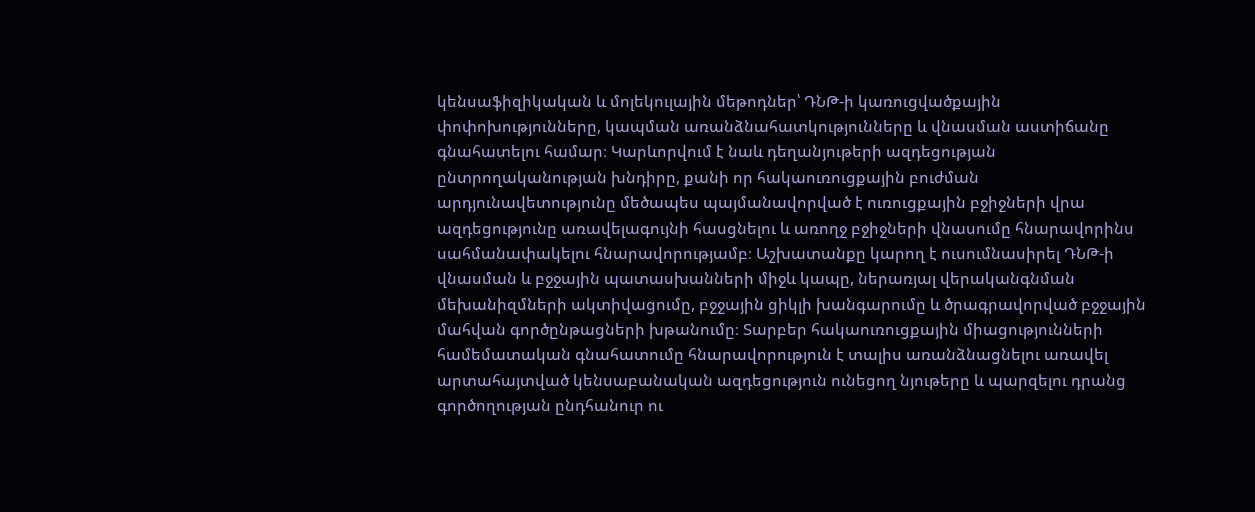կենսաֆիզիկական և մոլեկուլային մեթոդներ՝ ԴՆԹ-ի կառուցվածքային փոփոխությունները, կապման առանձնահատկությունները և վնասման աստիճանը գնահատելու համար։ Կարևորվում է նաև դեղանյութերի ազդեցության ընտրողականության խնդիրը, քանի որ հակաուռուցքային բուժման արդյունավետությունը մեծապես պայմանավորված է ուռուցքային բջիջների վրա ազդեցությունը առավելագույնի հասցնելու և առողջ բջիջների վնասումը հնարավորինս սահմանափակելու հնարավորությամբ։ Աշխատանքը կարող է ուսումնասիրել ԴՆԹ-ի վնասման և բջջային պատասխանների միջև կապը, ներառյալ վերականգնման մեխանիզմների ակտիվացումը, բջջային ցիկլի խանգարումը և ծրագրավորված բջջային մահվան գործընթացների խթանումը։ Տարբեր հակաուռուցքային միացությունների համեմատական գնահատումը հնարավորություն է տալիս առանձնացնելու առավել արտահայտված կենսաբանական ազդեցություն ունեցող նյութերը և պարզելու դրանց գործողության ընդհանուր ու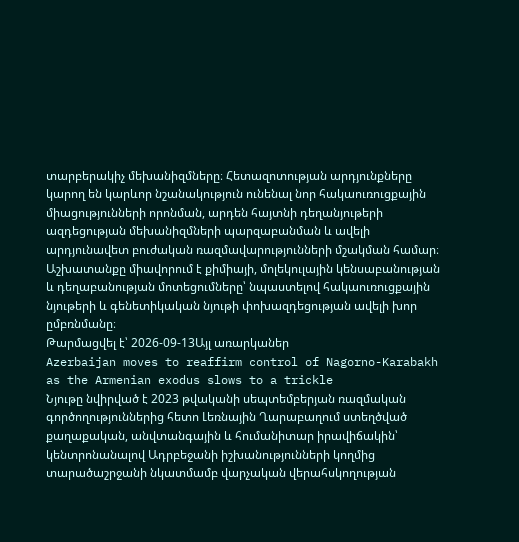տարբերակիչ մեխանիզմները։ Հետազոտության արդյունքները կարող են կարևոր նշանակություն ունենալ նոր հակաուռուցքային միացությունների որոնման, արդեն հայտնի դեղանյութերի ազդեցության մեխանիզմների պարզաբանման և ավելի արդյունավետ բուժական ռազմավարությունների մշակման համար։ Աշխատանքը միավորում է քիմիայի, մոլեկուլային կենսաբանության և դեղաբանության մոտեցումները՝ նպաստելով հակաուռուցքային նյութերի և գենետիկական նյութի փոխազդեցության ավելի խոր ըմբռնմանը։
Թարմացվել է՝ 2026-09-13Այլ առարկաներ
Azerbaijan moves to reaffirm control of Nagorno-Karabakh as the Armenian exodus slows to a trickle
Նյութը նվիրված է 2023 թվականի սեպտեմբերյան ռազմական գործողություններից հետո Լեռնային Ղարաբաղում ստեղծված քաղաքական, անվտանգային և հումանիտար իրավիճակին՝ կենտրոնանալով Ադրբեջանի իշխանությունների կողմից տարածաշրջանի նկատմամբ վարչական վերահսկողության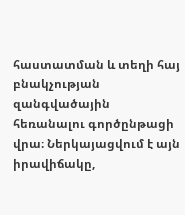հաստատման և տեղի հայ բնակչության զանգվածային հեռանալու գործընթացի վրա։ Ներկայացվում է այն իրավիճակը,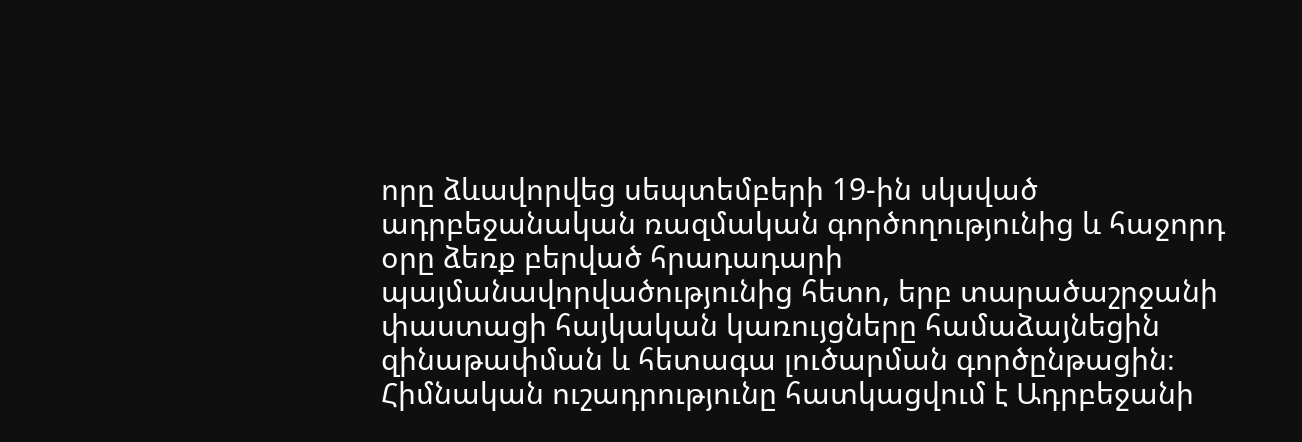որը ձևավորվեց սեպտեմբերի 19-ին սկսված ադրբեջանական ռազմական գործողությունից և հաջորդ օրը ձեռք բերված հրադադարի պայմանավորվածությունից հետո, երբ տարածաշրջանի փաստացի հայկական կառույցները համաձայնեցին զինաթափման և հետագա լուծարման գործընթացին։ Հիմնական ուշադրությունը հատկացվում է Ադրբեջանի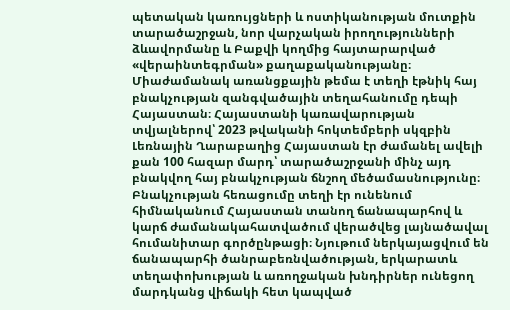պետական կառույցների և ոստիկանության մուտքին տարածաշրջան, նոր վարչական իրողությունների ձևավորմանը և Բաքվի կողմից հայտարարված «վերաինտեգրման» քաղաքականությանը։ Միաժամանակ առանցքային թեմա է տեղի էթնիկ հայ բնակչության զանգվածային տեղահանումը դեպի Հայաստան։ Հայաստանի կառավարության տվյալներով՝ 2023 թվականի հոկտեմբերի սկզբին Լեռնային Ղարաբաղից Հայաստան էր ժամանել ավելի քան 100 հազար մարդ՝ տարածաշրջանի մինչ այդ բնակվող հայ բնակչության ճնշող մեծամասնությունը։ Բնակչության հեռացումը տեղի էր ունենում հիմնականում Հայաստան տանող ճանապարհով և կարճ ժամանակահատվածում վերածվեց լայնածավալ հումանիտար գործընթացի։ Նյութում ներկայացվում են ճանապարհի ծանրաբեռնվածության, երկարատև տեղափոխության և առողջական խնդիրներ ունեցող մարդկանց վիճակի հետ կապված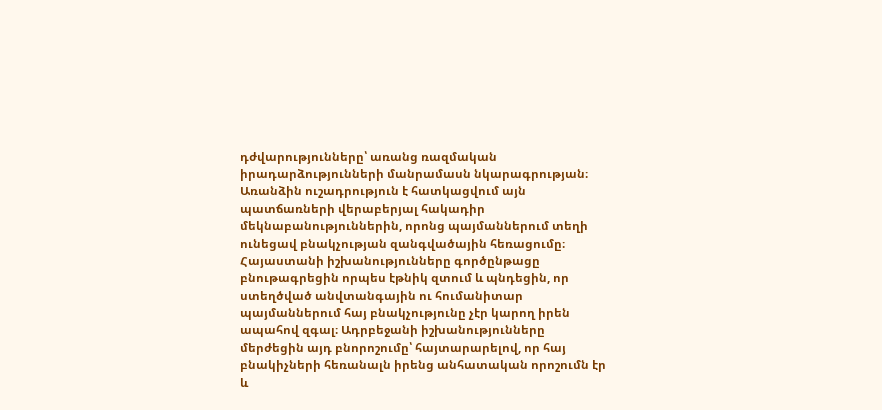դժվարությունները՝ առանց ռազմական իրադարձությունների մանրամասն նկարագրության։ Առանձին ուշադրություն է հատկացվում այն պատճառների վերաբերյալ հակադիր մեկնաբանություններին, որոնց պայմաններում տեղի ունեցավ բնակչության զանգվածային հեռացումը։ Հայաստանի իշխանությունները գործընթացը բնութագրեցին որպես էթնիկ զտում և պնդեցին, որ ստեղծված անվտանգային ու հումանիտար պայմաններում հայ բնակչությունը չէր կարող իրեն ապահով զգալ։ Ադրբեջանի իշխանությունները մերժեցին այդ բնորոշումը՝ հայտարարելով, որ հայ բնակիչների հեռանալն իրենց անհատական որոշումն էր և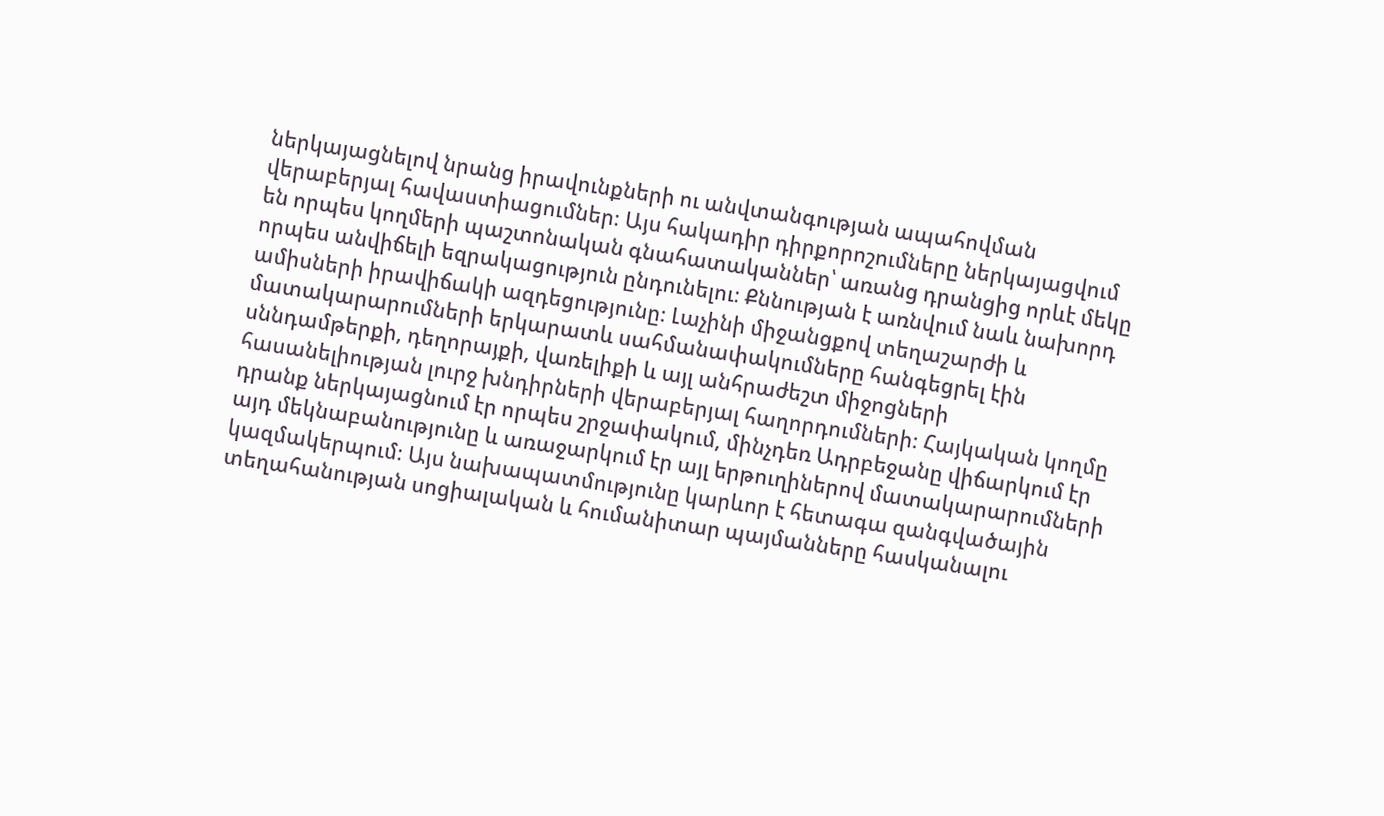ներկայացնելով նրանց իրավունքների ու անվտանգության ապահովման վերաբերյալ հավաստիացումներ։ Այս հակադիր դիրքորոշումները ներկայացվում են որպես կողմերի պաշտոնական գնահատականներ՝ առանց դրանցից որևէ մեկը որպես անվիճելի եզրակացություն ընդունելու։ Քննության է առնվում նաև նախորդ ամիսների իրավիճակի ազդեցությունը։ Լաչինի միջանցքով տեղաշարժի և մատակարարումների երկարատև սահմանափակումները հանգեցրել էին սննդամթերքի, դեղորայքի, վառելիքի և այլ անհրաժեշտ միջոցների հասանելիության լուրջ խնդիրների վերաբերյալ հաղորդումների։ Հայկական կողմը դրանք ներկայացնում էր որպես շրջափակում, մինչդեռ Ադրբեջանը վիճարկում էր այդ մեկնաբանությունը և առաջարկում էր այլ երթուղիներով մատակարարումների կազմակերպում։ Այս նախապատմությունը կարևոր է հետագա զանգվածային տեղահանության սոցիալական և հումանիտար պայմանները հասկանալու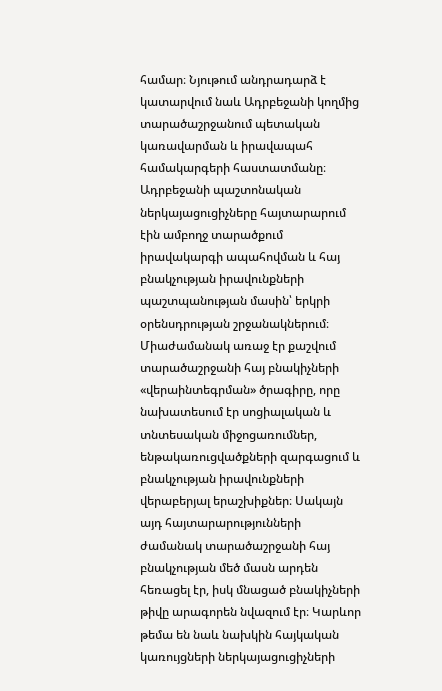համար։ Նյութում անդրադարձ է կատարվում նաև Ադրբեջանի կողմից տարածաշրջանում պետական կառավարման և իրավապահ համակարգերի հաստատմանը։ Ադրբեջանի պաշտոնական ներկայացուցիչները հայտարարում էին ամբողջ տարածքում իրավակարգի ապահովման և հայ բնակչության իրավունքների պաշտպանության մասին՝ երկրի օրենսդրության շրջանակներում։ Միաժամանակ առաջ էր քաշվում տարածաշրջանի հայ բնակիչների «վերաինտեգրման» ծրագիրը, որը նախատեսում էր սոցիալական և տնտեսական միջոցառումներ, ենթակառուցվածքների զարգացում և բնակչության իրավունքների վերաբերյալ երաշխիքներ։ Սակայն այդ հայտարարությունների ժամանակ տարածաշրջանի հայ բնակչության մեծ մասն արդեն հեռացել էր, իսկ մնացած բնակիչների թիվը արագորեն նվազում էր։ Կարևոր թեմա են նաև նախկին հայկական կառույցների ներկայացուցիչների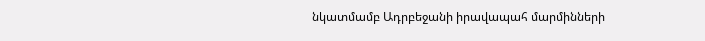նկատմամբ Ադրբեջանի իրավապահ մարմինների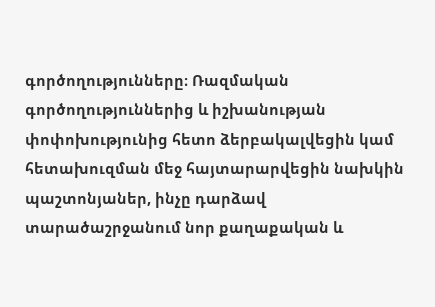գործողությունները։ Ռազմական գործողություններից և իշխանության փոփոխությունից հետո ձերբակալվեցին կամ հետախուզման մեջ հայտարարվեցին նախկին պաշտոնյաներ, ինչը դարձավ տարածաշրջանում նոր քաղաքական և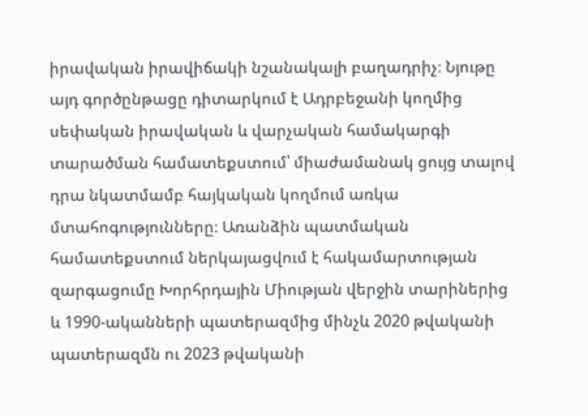իրավական իրավիճակի նշանակալի բաղադրիչ։ Նյութը այդ գործընթացը դիտարկում է Ադրբեջանի կողմից սեփական իրավական և վարչական համակարգի տարածման համատեքստում՝ միաժամանակ ցույց տալով դրա նկատմամբ հայկական կողմում առկա մտահոգությունները։ Առանձին պատմական համատեքստում ներկայացվում է հակամարտության զարգացումը Խորհրդային Միության վերջին տարիներից և 1990-ականների պատերազմից մինչև 2020 թվականի պատերազմն ու 2023 թվականի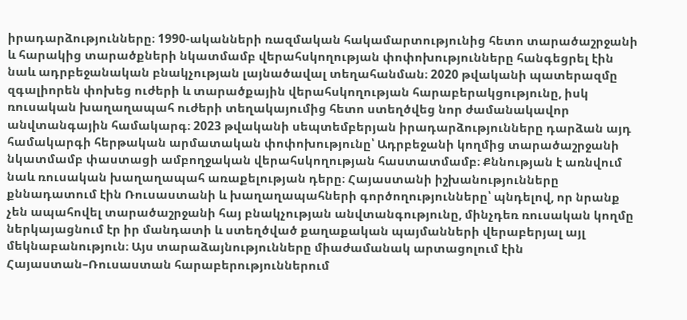իրադարձությունները։ 1990-ականների ռազմական հակամարտությունից հետո տարածաշրջանի և հարակից տարածքների նկատմամբ վերահսկողության փոփոխությունները հանգեցրել էին նաև ադրբեջանական բնակչության լայնածավալ տեղահանման։ 2020 թվականի պատերազմը զգալիորեն փոխեց ուժերի և տարածքային վերահսկողության հարաբերակցությունը, իսկ ռուսական խաղաղապահ ուժերի տեղակայումից հետո ստեղծվեց նոր ժամանակավոր անվտանգային համակարգ։ 2023 թվականի սեպտեմբերյան իրադարձությունները դարձան այդ համակարգի հերթական արմատական փոփոխությունը՝ Ադրբեջանի կողմից տարածաշրջանի նկատմամբ փաստացի ամբողջական վերահսկողության հաստատմամբ։ Քննության է առնվում նաև ռուսական խաղաղապահ առաքելության դերը։ Հայաստանի իշխանությունները քննադատում էին Ռուսաստանի և խաղաղապահների գործողությունները՝ պնդելով, որ նրանք չեն ապահովել տարածաշրջանի հայ բնակչության անվտանգությունը, մինչդեռ ռուսական կողմը ներկայացնում էր իր մանդատի և ստեղծված քաղաքական պայմանների վերաբերյալ այլ մեկնաբանություն։ Այս տարաձայնությունները միաժամանակ արտացոլում էին Հայաստան–Ռուսաստան հարաբերություններում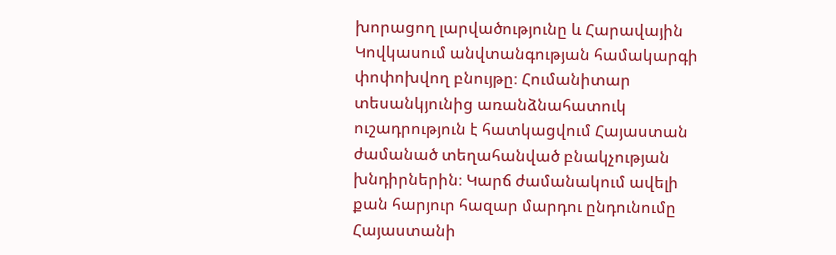խորացող լարվածությունը և Հարավային Կովկասում անվտանգության համակարգի փոփոխվող բնույթը։ Հումանիտար տեսանկյունից առանձնահատուկ ուշադրություն է հատկացվում Հայաստան ժամանած տեղահանված բնակչության խնդիրներին։ Կարճ ժամանակում ավելի քան հարյուր հազար մարդու ընդունումը Հայաստանի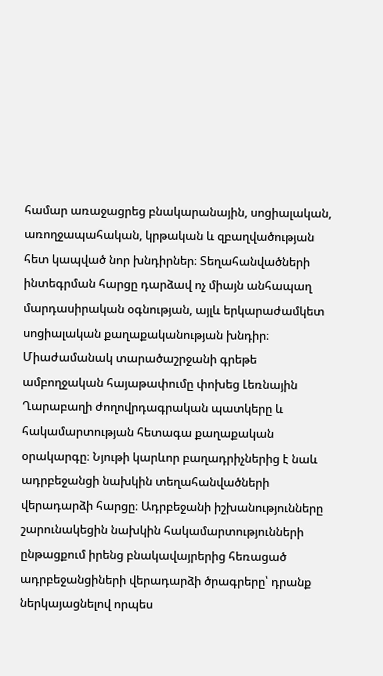համար առաջացրեց բնակարանային, սոցիալական, առողջապահական, կրթական և զբաղվածության հետ կապված նոր խնդիրներ։ Տեղահանվածների ինտեգրման հարցը դարձավ ոչ միայն անհապաղ մարդասիրական օգնության, այլև երկարաժամկետ սոցիալական քաղաքականության խնդիր։ Միաժամանակ տարածաշրջանի գրեթե ամբողջական հայաթափումը փոխեց Լեռնային Ղարաբաղի ժողովրդագրական պատկերը և հակամարտության հետագա քաղաքական օրակարգը։ Նյութի կարևոր բաղադրիչներից է նաև ադրբեջանցի նախկին տեղահանվածների վերադարձի հարցը։ Ադրբեջանի իշխանությունները շարունակեցին նախկին հակամարտությունների ընթացքում իրենց բնակավայրերից հեռացած ադրբեջանցիների վերադարձի ծրագրերը՝ դրանք ներկայացնելով որպես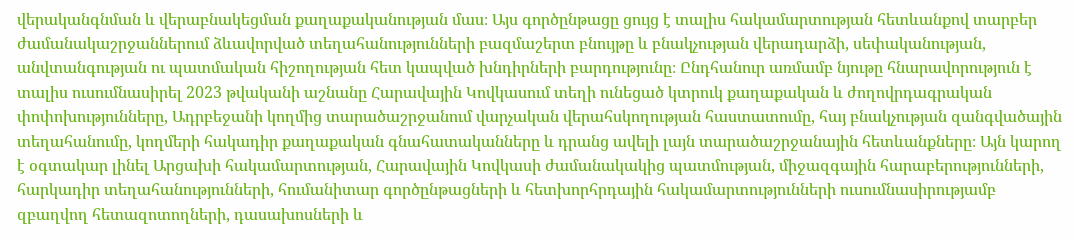վերականգնման և վերաբնակեցման քաղաքականության մաս։ Այս գործընթացը ցույց է տալիս հակամարտության հետևանքով տարբեր ժամանակաշրջաններում ձևավորված տեղահանությունների բազմաշերտ բնույթը և բնակչության վերադարձի, սեփականության, անվտանգության ու պատմական հիշողության հետ կապված խնդիրների բարդությունը։ Ընդհանուր առմամբ նյութը հնարավորություն է տալիս ուսումնասիրել 2023 թվականի աշնանը Հարավային Կովկասում տեղի ունեցած կտրուկ քաղաքական և ժողովրդագրական փոփոխությունները, Ադրբեջանի կողմից տարածաշրջանում վարչական վերահսկողության հաստատումը, հայ բնակչության զանգվածային տեղահանումը, կողմերի հակադիր քաղաքական գնահատականները և դրանց ավելի լայն տարածաշրջանային հետևանքները։ Այն կարող է օգտակար լինել Արցախի հակամարտության, Հարավային Կովկասի ժամանակակից պատմության, միջազգային հարաբերությունների, հարկադիր տեղահանությունների, հումանիտար գործընթացների և հետխորհրդային հակամարտությունների ուսումնասիրությամբ զբաղվող հետազոտողների, դասախոսների և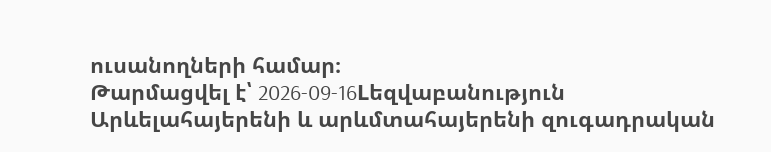ուսանողների համար։
Թարմացվել է՝ 2026-09-16Lեզվաբանություն
Արևելահայերենի և արևմտահայերենի զուգադրական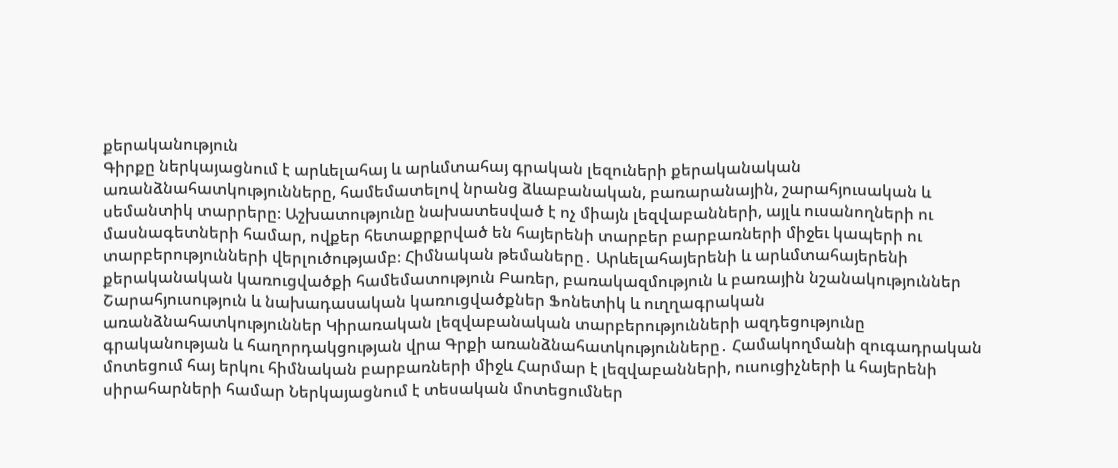քերականություն
Գիրքը ներկայացնում է արևելահայ և արևմտահայ գրական լեզուների քերականական առանձնահատկությունները, համեմատելով նրանց ձևաբանական, բառարանային, շարահյուսական և սեմանտիկ տարրերը։ Աշխատությունը նախատեսված է ոչ միայն լեզվաբանների, այլև ուսանողների ու մասնագետների համար, ովքեր հետաքրքրված են հայերենի տարբեր բարբառների միջեւ կապերի ու տարբերությունների վերլուծությամբ։ Հիմնական թեմաները․ Արևելահայերենի և արևմտահայերենի քերականական կառուցվածքի համեմատություն Բառեր, բառակազմություն և բառային նշանակություններ Շարահյուսություն և նախադասական կառուցվածքներ Ֆոնետիկ և ուղղագրական առանձնահատկություններ Կիրառական լեզվաբանական տարբերությունների ազդեցությունը գրականության և հաղորդակցության վրա Գրքի առանձնահատկությունները․ Համակողմանի զուգադրական մոտեցում հայ երկու հիմնական բարբառների միջև Հարմար է լեզվաբանների, ուսուցիչների և հայերենի սիրահարների համար Ներկայացնում է տեսական մոտեցումներ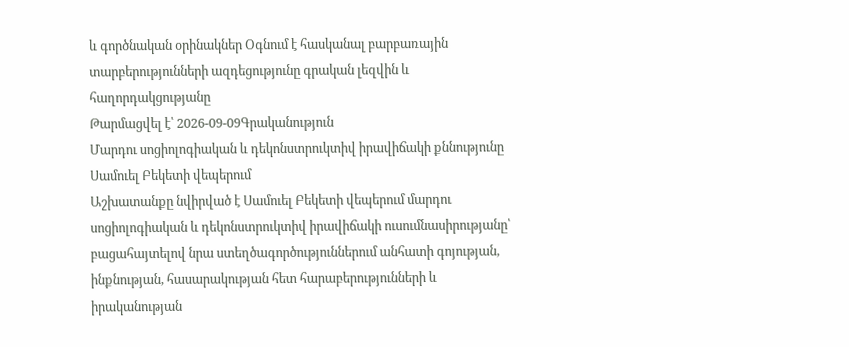և գործնական օրինակներ Օգնում է հասկանալ բարբառային տարբերությունների ազդեցությունը գրական լեզվին և հաղորդակցությանը
Թարմացվել է՝ 2026-09-09Գրականություն
Մարդու սոցիոլոգիական և դեկոնստրուկտիվ իրավիճակի քննությունը Սամուել Բեկետի վեպերում
Աշխատանքը նվիրված է Սամուել Բեկետի վեպերում մարդու սոցիոլոգիական և դեկոնստրուկտիվ իրավիճակի ուսումնասիրությանը՝ բացահայտելով նրա ստեղծագործություններում անհատի գոյության, ինքնության, հասարակության հետ հարաբերությունների և իրականության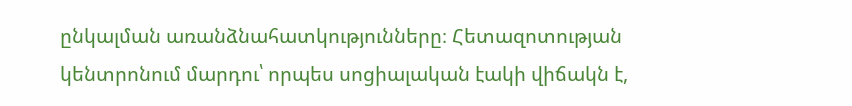ընկալման առանձնահատկությունները։ Հետազոտության կենտրոնում մարդու՝ որպես սոցիալական էակի վիճակն է,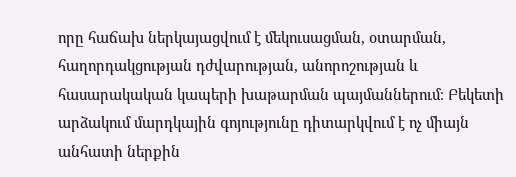որը հաճախ ներկայացվում է մեկուսացման, օտարման, հաղորդակցության դժվարության, անորոշության և հասարակական կապերի խաթարման պայմաններում։ Բեկետի արձակում մարդկային գոյությունը դիտարկվում է ոչ միայն անհատի ներքին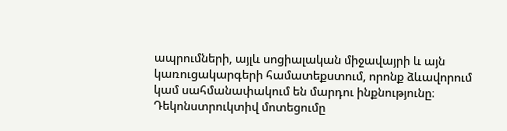ապրումների, այլև սոցիալական միջավայրի և այն կառուցակարգերի համատեքստում, որոնք ձևավորում կամ սահմանափակում են մարդու ինքնությունը։ Դեկոնստրուկտիվ մոտեցումը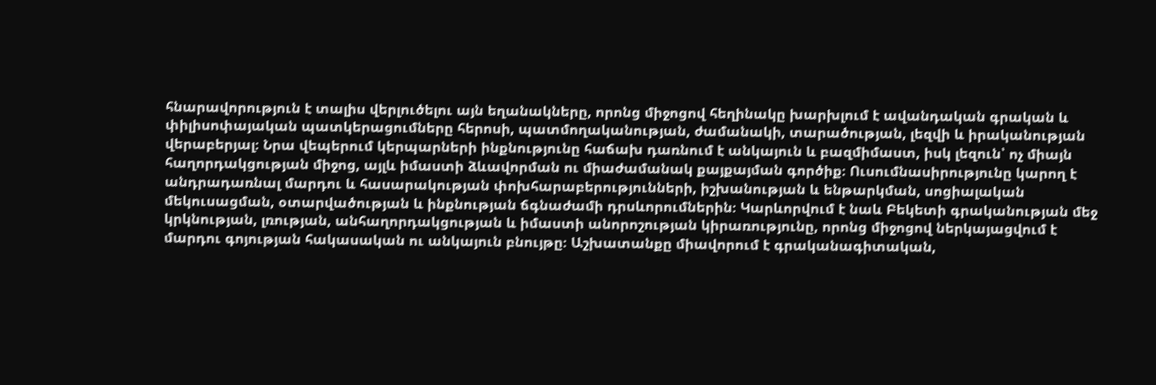հնարավորություն է տալիս վերլուծելու այն եղանակները, որոնց միջոցով հեղինակը խարխլում է ավանդական գրական և փիլիսոփայական պատկերացումները հերոսի, պատմողականության, ժամանակի, տարածության, լեզվի և իրականության վերաբերյալ։ Նրա վեպերում կերպարների ինքնությունը հաճախ դառնում է անկայուն և բազմիմաստ, իսկ լեզուն՝ ոչ միայն հաղորդակցության միջոց, այլև իմաստի ձևավորման ու միաժամանակ քայքայման գործիք։ Ուսումնասիրությունը կարող է անդրադառնալ մարդու և հասարակության փոխհարաբերությունների, իշխանության և ենթարկման, սոցիալական մեկուսացման, օտարվածության և ինքնության ճգնաժամի դրսևորումներին։ Կարևորվում է նաև Բեկետի գրականության մեջ կրկնության, լռության, անհաղորդակցության և իմաստի անորոշության կիրառությունը, որոնց միջոցով ներկայացվում է մարդու գոյության հակասական ու անկայուն բնույթը։ Աշխատանքը միավորում է գրականագիտական,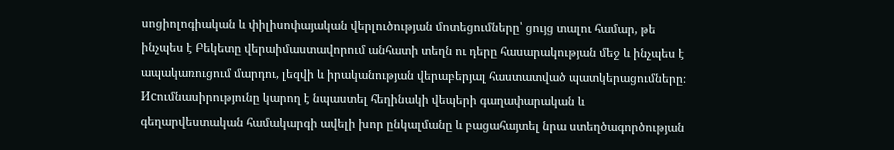սոցիոլոգիական և փիլիսոփայական վերլուծության մոտեցումները՝ ցույց տալու համար, թե ինչպես է Բեկետը վերաիմաստավորում անհատի տեղն ու դերը հասարակության մեջ և ինչպես է ապակառուցում մարդու, լեզվի և իրականության վերաբերյալ հաստատված պատկերացումները։ Исումնասիրությունը կարող է նպաստել հեղինակի վեպերի գաղափարական և գեղարվեստական համակարգի ավելի խոր ընկալմանը և բացահայտել նրա ստեղծագործության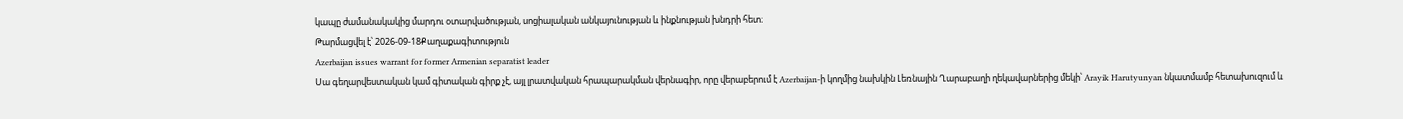կապը ժամանակակից մարդու օտարվածության, սոցիալական անկայունության և ինքնության խնդրի հետ։
Թարմացվել է՝ 2026-09-18Քաղաքագիտություն
Azerbaijan issues warrant for former Armenian separatist leader
Սա գեղարվեստական կամ գիտական գիրք չէ, այլ լրատվական հրապարակման վերնագիր, որը վերաբերում է Azerbaijan-ի կողմից նախկին Լեռնային Ղարաբաղի ղեկավարներից մեկի՝ Arayik Harutyunyan նկատմամբ հետախուզում և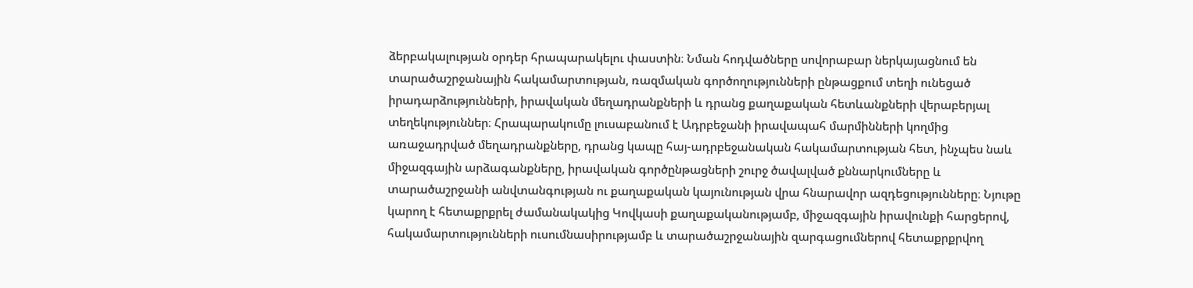ձերբակալության օրդեր հրապարակելու փաստին։ Նման հոդվածները սովորաբար ներկայացնում են տարածաշրջանային հակամարտության, ռազմական գործողությունների ընթացքում տեղի ունեցած իրադարձությունների, իրավական մեղադրանքների և դրանց քաղաքական հետևանքների վերաբերյալ տեղեկություններ։ Հրապարակումը լուսաբանում է Ադրբեջանի իրավապահ մարմինների կողմից առաջադրված մեղադրանքները, դրանց կապը հայ-ադրբեջանական հակամարտության հետ, ինչպես նաև միջազգային արձագանքները, իրավական գործընթացների շուրջ ծավալված քննարկումները և տարածաշրջանի անվտանգության ու քաղաքական կայունության վրա հնարավոր ազդեցությունները։ Նյութը կարող է հետաքրքրել ժամանակակից Կովկասի քաղաքականությամբ, միջազգային իրավունքի հարցերով, հակամարտությունների ուսումնասիրությամբ և տարածաշրջանային զարգացումներով հետաքրքրվող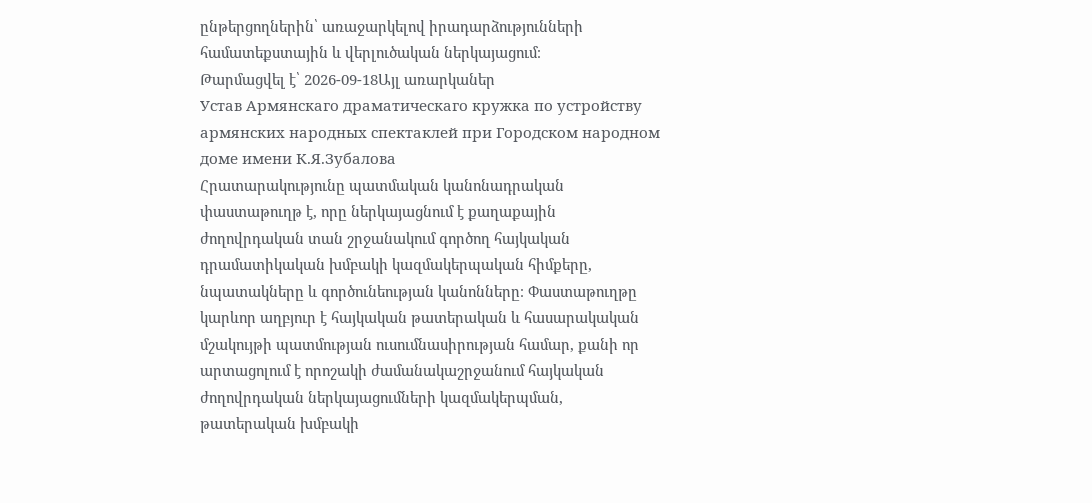ընթերցողներին՝ առաջարկելով իրադարձությունների համատեքստային և վերլուծական ներկայացում։
Թարմացվել է՝ 2026-09-18Այլ առարկաներ
Устав Армянскаго драматическаго кружка по устройству армянских народных спектаклей при Городском народном доме имени К.Я.Зубалова
Հրատարակությունը պատմական կանոնադրական փաստաթուղթ է, որը ներկայացնում է քաղաքային ժողովրդական տան շրջանակում գործող հայկական դրամատիկական խմբակի կազմակերպական հիմքերը, նպատակները և գործունեության կանոնները։ Փաստաթուղթը կարևոր աղբյուր է հայկական թատերական և հասարակական մշակույթի պատմության ուսումնասիրության համար, քանի որ արտացոլում է որոշակի ժամանակաշրջանում հայկական ժողովրդական ներկայացումների կազմակերպման, թատերական խմբակի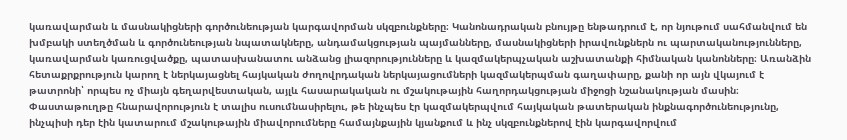կառավարման և մասնակիցների գործունեության կարգավորման սկզբունքները։ Կանոնադրական բնույթը ենթադրում է, որ նյութում սահմանվում են խմբակի ստեղծման և գործունեության նպատակները, անդամակցության պայմանները, մասնակիցների իրավունքներն ու պարտականությունները, կառավարման կառուցվածքը, պատասխանատու անձանց լիազորությունները և կազմակերպչական աշխատանքի հիմնական կանոնները։ Առանձին հետաքրքրություն կարող է ներկայացնել հայկական ժողովրդական ներկայացումների կազմակերպման գաղափարը, քանի որ այն վկայում է թատրոնի՝ որպես ոչ միայն գեղարվեստական, այլև հասարակական ու մշակութային հաղորդակցության միջոցի նշանակության մասին։ Փաստաթուղթը հնարավորություն է տալիս ուսումնասիրելու, թե ինչպես էր կազմակերպվում հայկական թատերական ինքնագործունեությունը, ինչպիսի դեր էին կատարում մշակութային միավորումները համայնքային կյանքում և ինչ սկզբունքներով էին կարգավորվում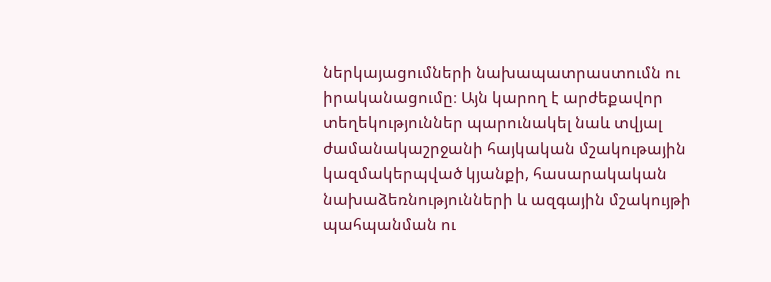ներկայացումների նախապատրաստումն ու իրականացումը։ Այն կարող է արժեքավոր տեղեկություններ պարունակել նաև տվյալ ժամանակաշրջանի հայկական մշակութային կազմակերպված կյանքի, հասարակական նախաձեռնությունների և ազգային մշակույթի պահպանման ու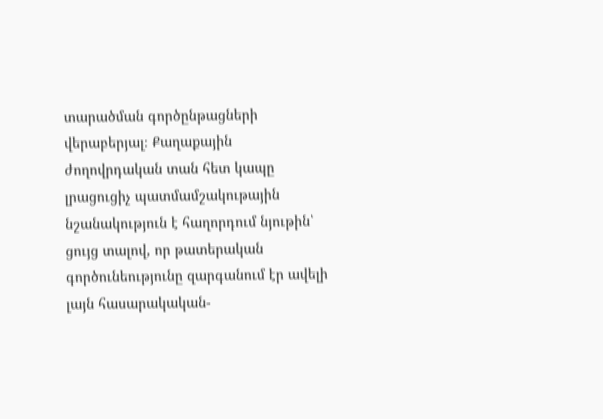տարածման գործընթացների վերաբերյալ։ Քաղաքային ժողովրդական տան հետ կապը լրացուցիչ պատմամշակութային նշանակություն է հաղորդում նյութին՝ ցույց տալով, որ թատերական գործունեությունը զարգանում էր ավելի լայն հասարակական-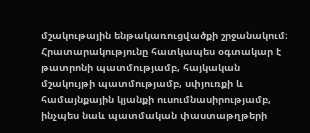մշակութային ենթակառուցվածքի շրջանակում։ Հրատարակությունը հատկապես օգտակար է թատրոնի պատմությամբ, հայկական մշակույթի պատմությամբ, սփյուռքի և համայնքային կյանքի ուսումնասիրությամբ, ինչպես նաև պատմական փաստաթղթերի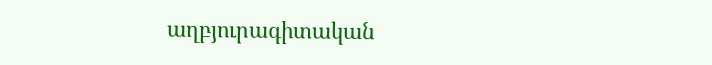աղբյուրագիտական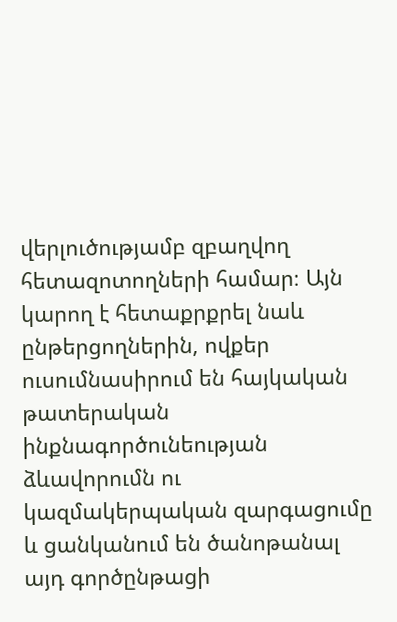վերլուծությամբ զբաղվող հետազոտողների համար։ Այն կարող է հետաքրքրել նաև ընթերցողներին, ովքեր ուսումնասիրում են հայկական թատերական ինքնագործունեության ձևավորումն ու կազմակերպական զարգացումը և ցանկանում են ծանոթանալ այդ գործընթացի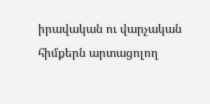իրավական ու վարչական հիմքերն արտացոլող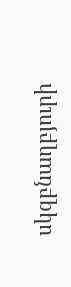սկզբնաղբյուրի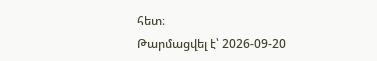հետ։
Թարմացվել է՝ 2026-09-20